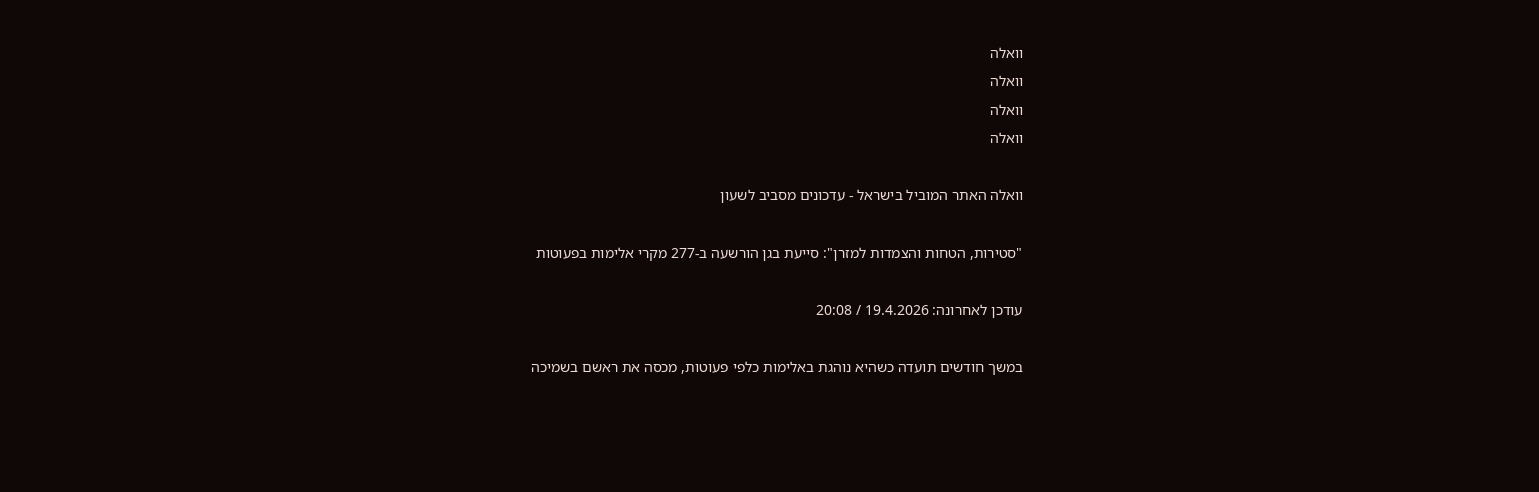וואלה
וואלה
וואלה
וואלה

וואלה האתר המוביל בישראל - עדכונים מסביב לשעון

"סטירות, הטחות והצמדות למזרן": סייעת בגן הורשעה ב-277 מקרי אלימות בפעוטות

עודכן לאחרונה: 19.4.2026 / 20:08

במשך חודשים תועדה כשהיא נוהגת באלימות כלפי פעוטות, מכסה את ראשם בשמיכה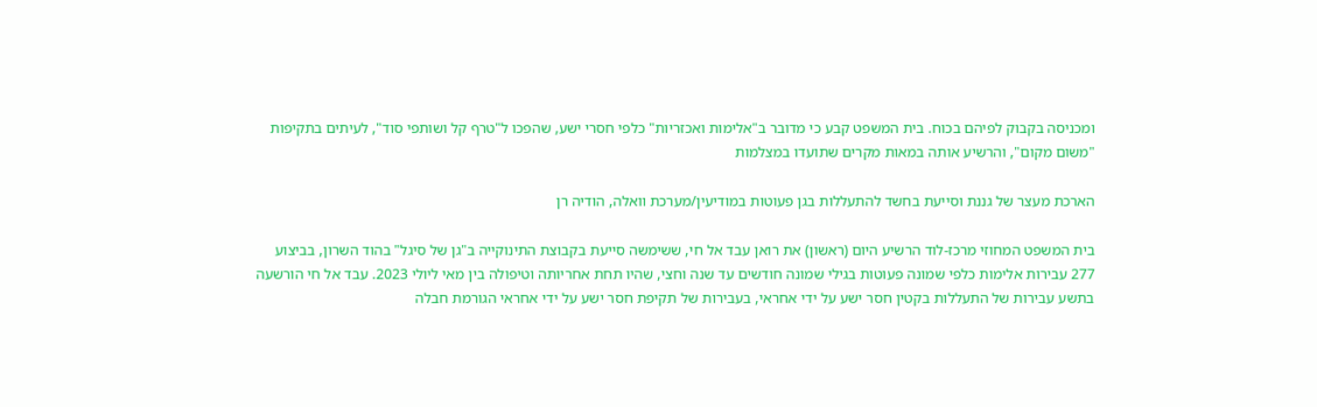ומכניסה בקבוק לפיהם בכוח. בית המשפט קבע כי מדובר ב"אלימות ואכזריות" כלפי חסרי ישע, שהפכו ל"טרף קל ושותפי סוד", לעיתים בתקיפות "משום מקום", והרשיע אותה במאות מקרים שתועדו במצלמות

הארכת מעצר של גננת וסייעת בחשד להתעללות בגן פעוטות במודיעין/מערכת וואלה, הודיה רן

בית המשפט המחוזי מרכז-לוד הרשיע היום (ראשון) את רואן עבד אל חי, ששימשה סייעת בקבוצת התינוקייה ב"גן של סיגל" בהוד השרון, בביצוע 277 עבירות אלימות כלפי שמונה פעוטות בגילי שמונה חודשים עד שנה וחצי, שהיו תחת אחריותה וטיפולה בין מאי ליולי 2023. עבד אל חי הורשעה בתשע עבירות של התעללות בקטין חסר ישע על ידי אחראי, בעבירות של תקיפת חסר ישע על ידי אחראי הגורמת חבלה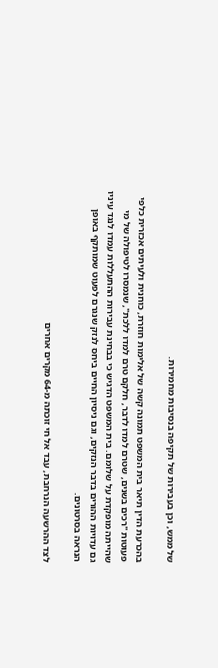של ממש, וכן בעבירות של תקיפה בנסיבות מחמירות.

בהכרעת הדין תיאר בית המשפט תמונה קשה של אלימות חוזרת, כוחנית ולעיתים אכזרית כלפי פעוטות "רכים בשנים, שטרם למדו לדבר, חלקם טרם למדו ללכת", שנמסרו לטיפולה של מי שהייתה מופקדת על שלומם. בית המשפט הדגיש כי בבחינת עבירות ההתעללות עמדו לנגד עיניו גם עדויות ההורים בדבר הנזקים, וגם ניסיון החיים ביחס לנזק שנגרם לפעוט שמותקף באופן הנראה בסרטונים.

לצד ההרשעה הנרחבת, עבד אל חי זוכתה מ-64 מקרים אחרים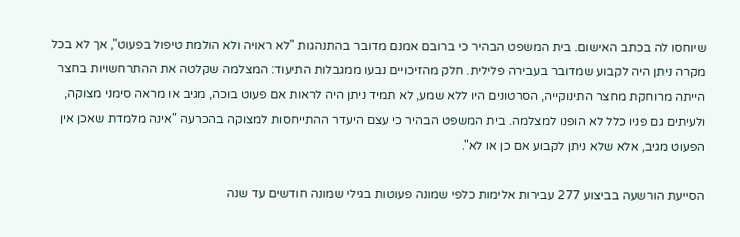שיוחסו לה בכתב האישום. בית המשפט הבהיר כי ברובם אמנם מדובר בהתנהגות "לא ראויה ולא הולמת טיפול בפעוט", אך לא בכל מקרה ניתן היה לקבוע שמדובר בעבירה פלילית. חלק מהזיכויים נבעו ממגבלות התיעוד: המצלמה שקלטה את ההתרחשויות בחצר הייתה מרוחקת מחצר התינוקייה, הסרטונים היו ללא שמע, לא תמיד ניתן היה לראות אם פעוט בוכה, מגיב או מראה סימני מצוקה, ולעיתים גם פניו כלל לא הופנו למצלמה. בית המשפט הבהיר כי עצם היעדר ההתייחסות למצוקה בהכרעה "אינה מלמדת שאכן אין הפעוט מגיב, אלא שלא ניתן לקבוע אם כן או לא".

הסייעת הורשעה בביצוע 277 עבירות אלימות כלפי שמונה פעוטות בגילי שמונה חודשים עד שנה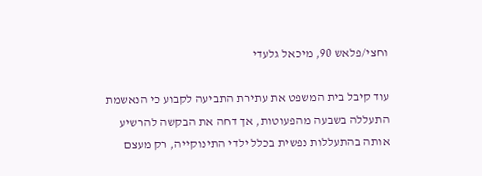וחצי/פלאש 90, מיכאל גלעדי

עוד קיבל בית המשפט את עתירת התביעה לקבוע כי הנאשמת התעללה בשבעה מהפעוטות, אך דחה את הבקשה להרשיע אותה בהתעללות נפשית בכלל ילדי התינוקייה, רק מעצם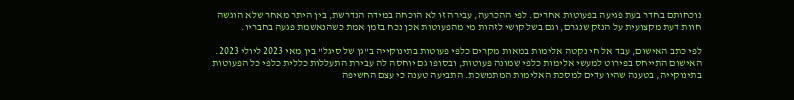נוכחותם בחדר בעת פגיעה בפעוטות אחרים. לפי ההכרעה, עבירה זו לא הוכחה במידה הנדרשת, בין היתר מאחר שלא הוגשה חוות דעת מקצועית על הנזק שנגרם, וגם בשל קושי לזהות מי מהפעוטות אכן נכח בזמן אמת כשהנאשמת פגעה בחבריו.

לפי כתב האישום, עבד אל חי נקטה אלימות במאות מקרים כלפי פעוטות בתינוקייה ב"גן של סיגל" בין מאי 2023 ליולי 2023. האישום התייחס בפירוט למעשי אלימות כלפי שמונה פעוטות, ובסופו גם יוחסה לה עבירת התעללות כללית כלפי כל הפעוטות בתינוקייה, בטענה שהיו עדים למסכת האלימות המתמשכת. התביעה טענה כי עצם החשיפה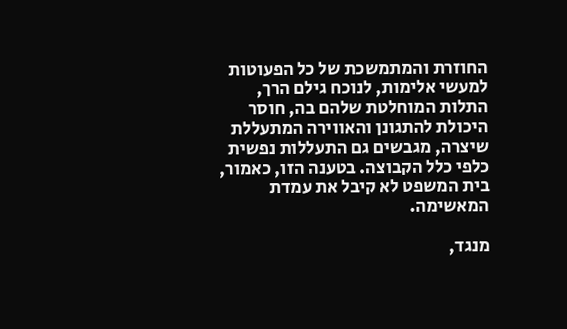החוזרת והמתמשכת של כל הפעוטות למעשי אלימות, לנוכח גילם הרך, התלות המוחלטת שלהם בה, חוסר היכולת להתגונן והאווירה המתעללת שיצרה, מגבשים גם התעללות נפשית כלפי כלל הקבוצה. בטענה הזו, כאמור, בית המשפט לא קיבל את עמדת המאשימה.

מנגד,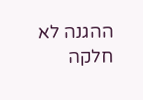ההגנה לא חלקה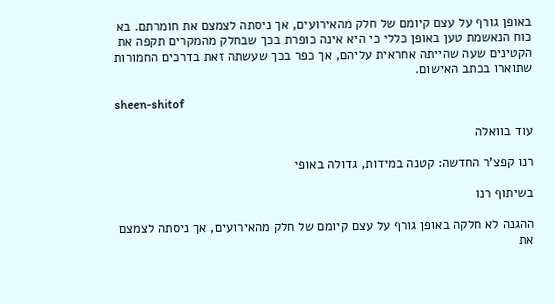באופן גורף על עצם קיומם של חלק מהאירועים, אך ניסתה לצמצם את חומרתם. בא כוח הנאשמת טען באופן כללי כי היא אינה כופרת בכך שבחלק מהמקרים תקפה את הקטינים שעה שהייתה אחראית עליהם, אך כפר בכך שעשתה זאת בדרכים החמורות שתוארו בכתב האישום.

sheen-shitof

עוד בוואלה

רנו קפצ'ר החדשה: קטנה במידות, גדולה באופי

בשיתוף רנו

ההגנה לא חלקה באופן גורף על עצם קיומם של חלק מהאירועים, אך ניסתה לצמצם את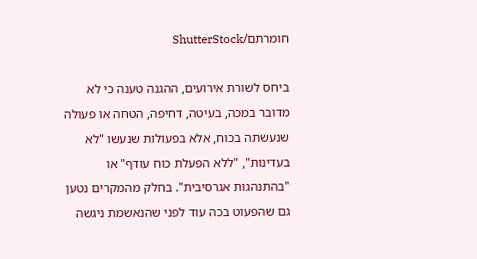חומרתם/ShutterStock

ביחס לשורת אירועים, ההגנה טענה כי לא מדובר במכה, בעיטה, דחיפה, הטחה או פעולה שנעשתה בכוח, אלא בפעולות שנעשו "לא בעדינות", "ללא הפעלת כוח עודף" או "בהתנהגות אגרסיבית". בחלק מהמקרים נטען גם שהפעוט בכה עוד לפני שהנאשמת ניגשה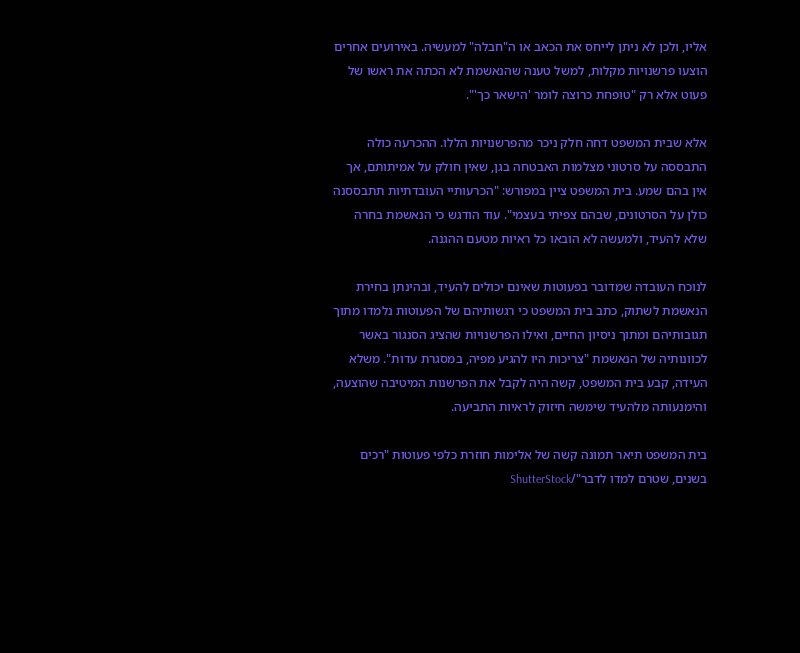אליו, ולכן לא ניתן לייחס את הכאב או ה"חבלה" למעשיה. באירועים אחרים הוצעו פרשנויות מקלות, למשל טענה שהנאשמת לא הכתה את ראשו של פעוט אלא רק "טופחת כרוצה לומר 'הישאר כך'".

אלא שבית המשפט דחה חלק ניכר מהפרשנויות הללו. ההכרעה כולה התבססה על סרטוני מצלמות האבטחה בגן, שאין חולק על אמיתותם, אך אין בהם שמע. בית המשפט ציין במפורש: "הכרעותיי העובדתיות תתבססנה כולן על הסרטונים, שבהם צפיתי בעצמי". עוד הודגש כי הנאשמת בחרה שלא להעיד, ולמעשה לא הובאו כל ראיות מטעם ההגנה.

לנוכח העובדה שמדובר בפעוטות שאינם יכולים להעיד, ובהינתן בחירת הנאשמת לשתוק, כתב בית המשפט כי רגשותיהם של הפעוטות נלמדו מתוך תגובותיהם ומתוך ניסיון החיים, ואילו הפרשנויות שהציג הסנגור באשר לכוונותיה של הנאשמת "צריכות היו להגיע מפיה, במסגרת עדות". משלא העידה, קבע בית המשפט, קשה היה לקבל את הפרשנות המיטיבה שהוצעה, והימנעותה מלהעיד שימשה חיזוק לראיות התביעה.

בית המשפט תיאר תמונה קשה של אלימות חוזרת כלפי פעוטות "רכים בשנים, שטרם למדו לדבר"/ShutterStock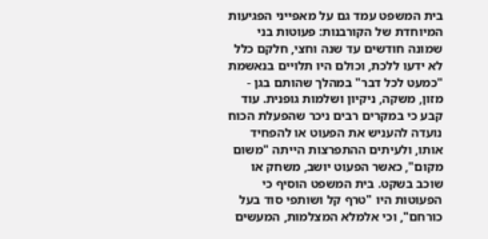בית המשפט עמד גם על מאפייני הפגיעות המיוחדת של הקורבנות: פעוטות בני שמונה חודשים עד שנה וחצי, חלקם כלל לא ידעו ללכת, וכולם היו תלויים בנאשמת "כמעט לכל דבר" במהלך שהותם בגן - מזון, משקה, ניקיון ושלמות גופנית. עוד קבע כי במקרים רבים ניכר שהפעלת הכוח נועדה להעניש את הפעוט או להפחיד אותו, ולעיתים ההתפרצות הייתה "משום מקום", כאשר הפעוט יושב, משחק או שוכב בשקט. בית המשפט הוסיף כי הפעוטות היו "טרף קל ושותפי סוד בעל כורחם", וכי אלמלא המצלמות, המעשים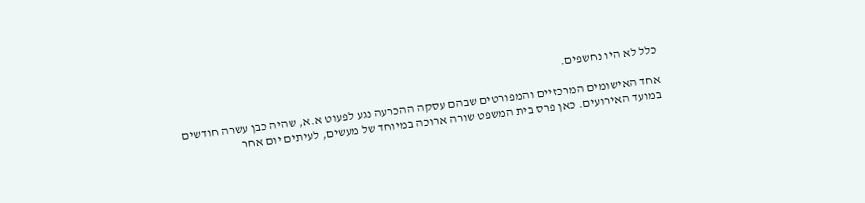כלל לא היו נחשפים.

אחד האישומים המרכזיים והמפורטים שבהם עסקה ההכרעה נגע לפעוט א.א, שהיה כבן עשרה חודשים במועד האירועים. כאן פרס בית המשפט שורה ארוכה במיוחד של מעשים, לעיתים יום אחר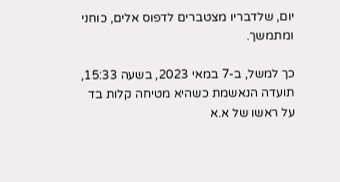יום, שלדבריו מצטברים לדפוס אלים, כוחני ומתמשך.

כך למשל, ב-7 במאי 2023, בשעה 15:33, תועדה הנאשמת כשהיא מטיחה קלות בד על ראשו של א.א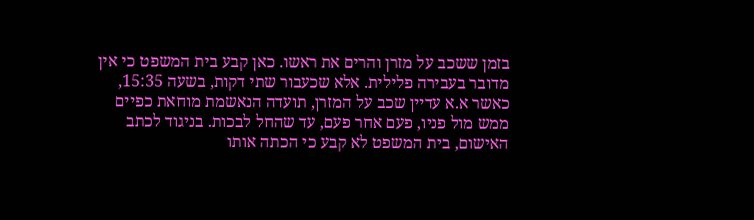בזמן ששכב על מזרן והרים את ראשו. כאן קבע בית המשפט כי אין מדובר בעבירה פלילית. אלא שכעבור שתי דקות, בשעה 15:35, כאשר א.א עדיין שכב על המזרן, תועדה הנאשמת מוחאת כפיים ממש מול פניו, פעם אחר פעם, עד שהחל לבכות. בניגוד לכתב האישום, בית המשפט לא קבע כי הכתה אותו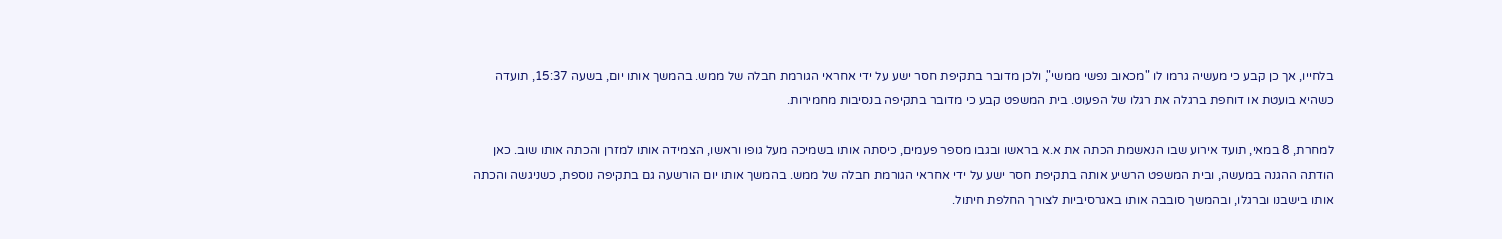בלחייו, אך כן קבע כי מעשיה גרמו לו "מכאוב נפשי ממשי", ולכן מדובר בתקיפת חסר ישע על ידי אחראי הגורמת חבלה של ממש. בהמשך אותו יום, בשעה 15:37, תועדה כשהיא בועטת או דוחפת ברגלה את רגלו של הפעוט. בית המשפט קבע כי מדובר בתקיפה בנסיבות מחמירות.

למחרת, 8 במאי, תועד אירוע שבו הנאשמת הכתה את א.א בראשו ובגבו מספר פעמים, כיסתה אותו בשמיכה מעל גופו וראשו, הצמידה אותו למזרן והכתה אותו שוב. כאן הודתה ההגנה במעשה, ובית המשפט הרשיע אותה בתקיפת חסר ישע על ידי אחראי הגורמת חבלה של ממש. בהמשך אותו יום הורשעה גם בתקיפה נוספת, כשניגשה והכתה אותו בישבנו וברגלו, ובהמשך סובבה אותו באגרסיביות לצורך החלפת חיתול.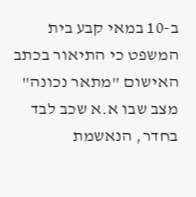ב-10 במאי קבע בית המשפט כי התיאור בכתב האישום "מתאר נכונה" מצב שבו א.א שכב לבד בחדר, הנאשמת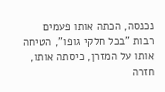נכנסה, הכתה אותו פעמים רבות "בכל חלקי גופו", הטיחה אותו על המזרן, כיסתה אותו, חזרה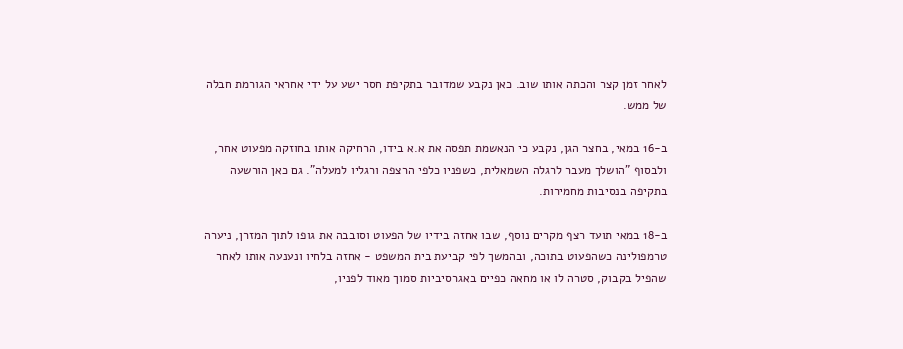לאחר זמן קצר והכתה אותו שוב. כאן נקבע שמדובר בתקיפת חסר ישע על ידי אחראי הגורמת חבלה של ממש.

ב-16 במאי, בחצר הגן, נקבע כי הנאשמת תפסה את א.א בידו, הרחיקה אותו בחוזקה מפעוט אחר, ולבסוף "הושלך מעבר לרגלה השמאלית, כשפניו כלפי הרצפה ורגליו למעלה". גם כאן הורשעה בתקיפה בנסיבות מחמירות.

ב-18 במאי תועד רצף מקרים נוסף, שבו אחזה בידיו של הפעוט וסובבה את גופו לתוך המזרן, ניערה טרמפולינה כשהפעוט בתוכה, ובהמשך לפי קביעת בית המשפט - אחזה בלחיו ונענעה אותו לאחר שהפיל בקבוק, סטרה לו או מחאה כפיים באגרסיביות סמוך מאוד לפניו,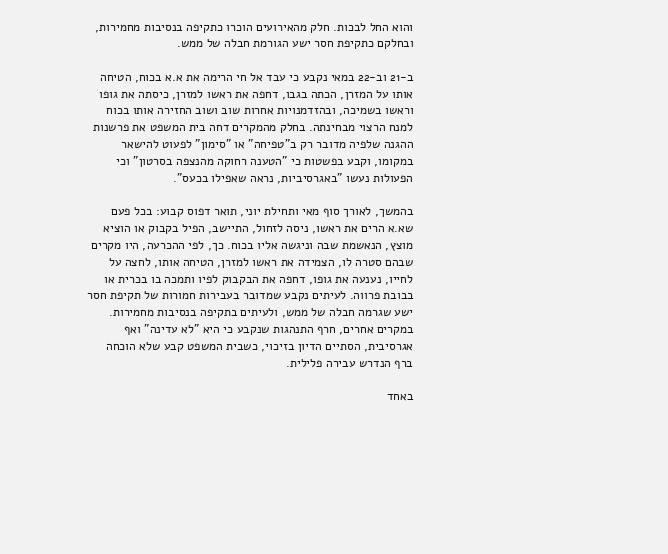והוא החל לבכות. חלק מהאירועים הוכרו כתקיפה בנסיבות מחמירות, ובחלקם כתקיפת חסר ישע הגורמת חבלה של ממש.

ב-21 וב-22 במאי נקבע כי עבד אל חי הרימה את א.א בכוח, הטיחה אותו על המזרן, הכתה בגבו, דחפה את ראשו למזרן, כיסתה את גופו וראשו בשמיכה, ובהזדמנויות אחרות שוב ושוב החזירה אותו בכוח למנח הרצוי מבחינתה. בחלק מהמקרים דחה בית המשפט את פרשנות ההגנה שלפיה מדובר רק ב"טפיחה" או "סימון" לפעוט להישאר במקומו, וקבע בפשטות כי "הטענה רחוקה מהנצפה בסרטון" וכי הפעולות נעשו "באגרסיביות, נראה שאפילו בכעס".

בהמשך, לאורך סוף מאי ותחילת יוני, תואר דפוס קבוע: בכל פעם שא.א הרים את ראשו, ניסה לזחול, התיישב, הפיל בקבוק או הוציא מוצץ, הנאשמת שבה וניגשה אליו בכוח. כך, לפי ההכרעה, היו מקרים שבהם סטרה לו, הצמידה את ראשו למזרן, הטיחה אותו, לחצה על לחייו, נענעה את גופו, דחפה את הבקבוק לפיו ותמכה בו בכרית או בבובת פרווה. לעיתים נקבע שמדובר בעבירות חמורות של תקיפת חסר ישע שגרמה חבלה של ממש, ולעיתים בתקיפה בנסיבות מחמירות. במקרים אחרים, חרף התנהגות שנקבע כי היא "לא עדינה" ואף אגרסיבית, הסתיים הדיון בזיכוי, כשבית המשפט קבע שלא הוכחה ברף הנדרש עבירה פלילית.

באחד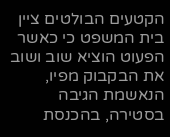הקטעים הבולטים ציין בית המשפט כי כאשר הפעוט הוציא שוב ושוב את הבקבוק מפיו, הנאשמת הגיבה בסטירה, בהכנסת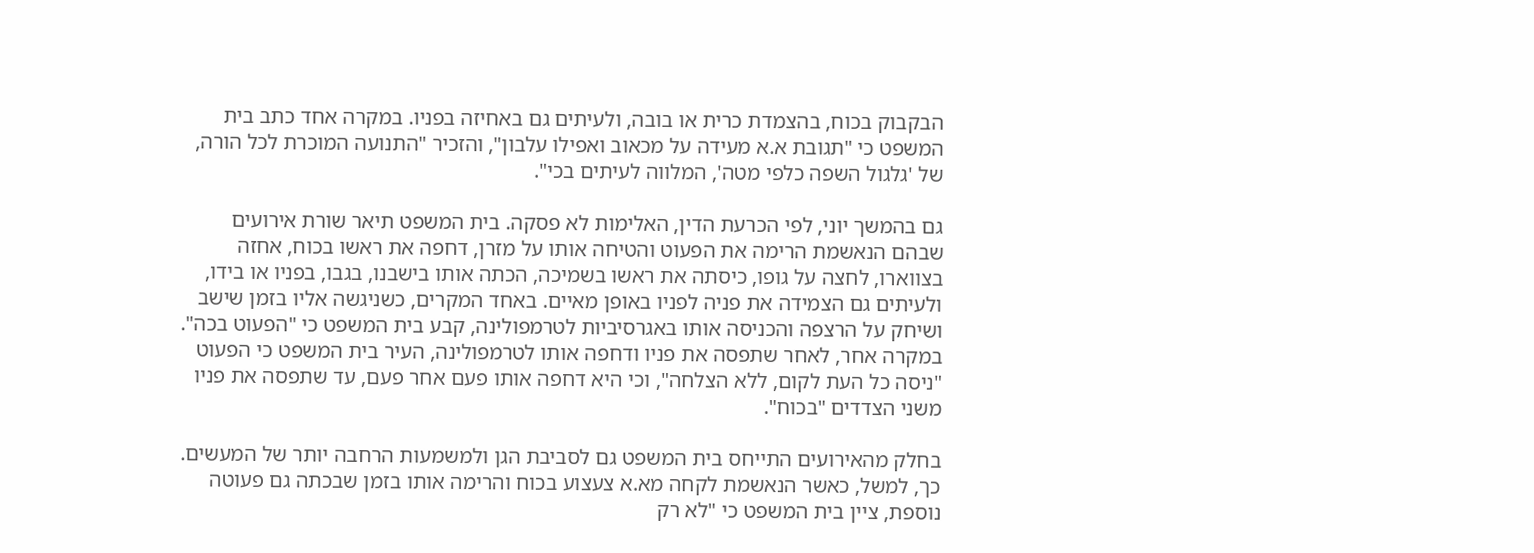הבקבוק בכוח, בהצמדת כרית או בובה, ולעיתים גם באחיזה בפניו. במקרה אחד כתב בית המשפט כי "תגובת א.א מעידה על מכאוב ואפילו עלבון", והזכיר "התנועה המוכרת לכל הורה, של 'גלגול השפה כלפי מטה', המלווה לעיתים בכי".

גם בהמשך יוני, לפי הכרעת הדין, האלימות לא פסקה. בית המשפט תיאר שורת אירועים שבהם הנאשמת הרימה את הפעוט והטיחה אותו על מזרן, דחפה את ראשו בכוח, אחזה בצווארו, לחצה על גופו, כיסתה את ראשו בשמיכה, הכתה אותו בישבנו, בגבו, בפניו או בידו, ולעיתים גם הצמידה את פניה לפניו באופן מאיים. באחד המקרים, כשניגשה אליו בזמן שישב ושיחק על הרצפה והכניסה אותו באגרסיביות לטרמפולינה, קבע בית המשפט כי "הפעוט בכה". במקרה אחר, לאחר שתפסה את פניו ודחפה אותו לטרמפולינה, העיר בית המשפט כי הפעוט "ניסה כל העת לקום, ללא הצלחה", וכי היא דחפה אותו פעם אחר פעם, עד שתפסה את פניו משני הצדדים "בכוח".

בחלק מהאירועים התייחס בית המשפט גם לסביבת הגן ולמשמעות הרחבה יותר של המעשים. כך, למשל, כאשר הנאשמת לקחה מא.א צעצוע בכוח והרימה אותו בזמן שבכתה גם פעוטה נוספת, ציין בית המשפט כי "לא רק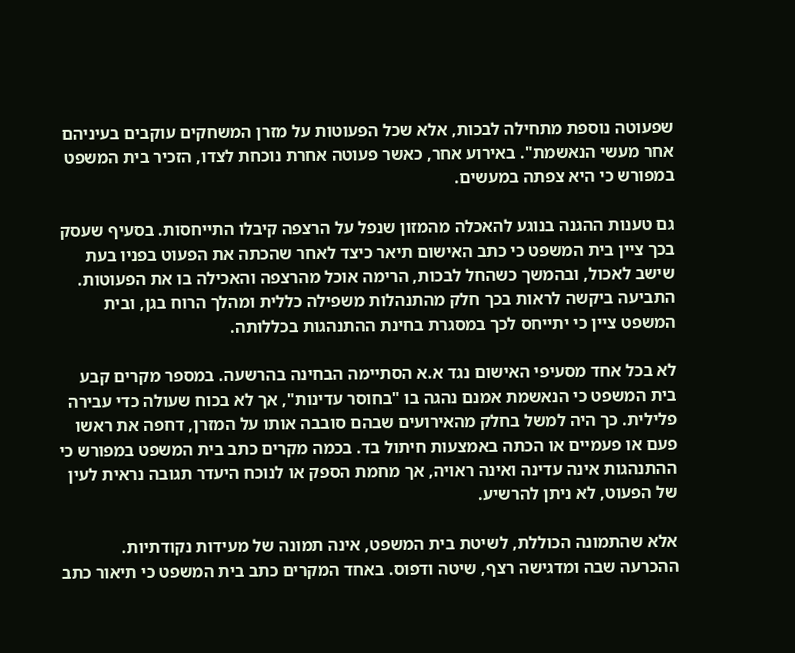שפעוטה נוספת מתחילה לבכות, אלא שכל הפעוטות על מזרן המשחקים עוקבים בעיניהם אחר מעשי הנאשמת". באירוע אחר, כאשר פעוטה אחרת נוכחת לצדו, הזכיר בית המשפט במפורש כי היא צפתה במעשים.

גם טענות ההגנה בנוגע להאכלה מהמזון שנפל על הרצפה קיבלו התייחסות. בסעיף שעסק בכך ציין בית המשפט כי כתב האישום תיאר כיצד לאחר שהכתה את הפעוט בפניו בעת שישב לאכול, ובהמשך כשהחל לבכות, הרימה אוכל מהרצפה והאכילה בו את הפעוטות. התביעה ביקשה לראות בכך חלק מהתנהלות משפילה כללית ומהלך הרוח בגן, ובית המשפט ציין כי יתייחס לכך במסגרת בחינת ההתנהגות בכללותה.

לא בכל אחד מסעיפי האישום נגד א.א הסתיימה הבחינה בהרשעה. במספר מקרים קבע בית המשפט כי הנאשמת אמנם נהגה בו "בחוסר עדינות", אך לא בכוח שעולה כדי עבירה פלילית. כך היה למשל בחלק מהאירועים שבהם סובבה אותו על המזרן, דחפה את ראשו פעם או פעמיים או הכתה באמצעות חיתול בד. בכמה מקרים כתב בית המשפט במפורש כי ההתנהגות אינה עדינה ואינה ראויה, אך מחמת הספק או לנוכח היעדר תגובה נראית לעין של הפעוט, לא ניתן להרשיע.

אלא שהתמונה הכוללת, לשיטת בית המשפט, אינה תמונה של מעידות נקודתיות. ההכרעה שבה ומדגישה רצף, שיטה ודפוס. באחד המקרים כתב בית המשפט כי תיאור כתב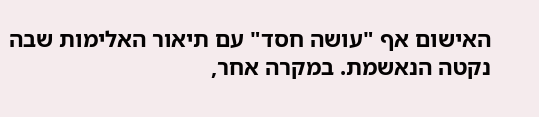האישום אף "עושה חסד" עם תיאור האלימות שבה נקטה הנאשמת. במקרה אחר,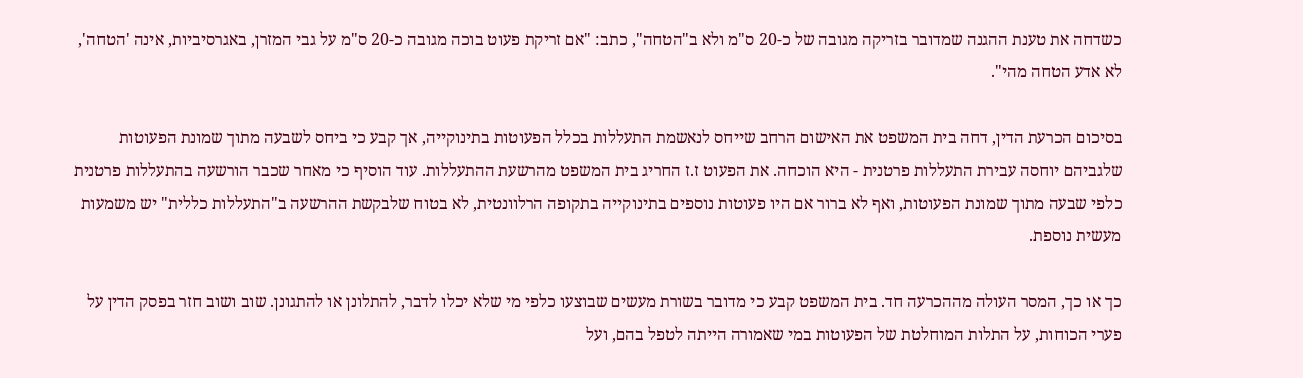כשדחה את טענת ההגנה שמדובר בזריקה מגובה של כ-20 ס"מ ולא ב"הטחה", כתב: "אם זריקת פעוט בוכה מגובה כ-20 ס"מ על גבי המזרן, באגרסיביות, אינה 'הטחה', לא אדע הטחה מהי".

בסיכום הכרעת הדין, דחה בית המשפט את האישום הרחב שייחס לנאשמת התעללות בכלל הפעוטות בתינוקייה, אך קבע כי ביחס לשבעה מתוך שמונת הפעוטות שלגביהם יוחסה עבירת התעללות פרטנית - היא הוכחה. את הפעוט ז.ז החריג בית המשפט מהרשעת ההתעללות. עוד הוסיף כי מאחר שכבר הורשעה בהתעללות פרטנית כלפי שבעה מתוך שמונת הפעוטות, ואף לא ברור אם היו פעוטות נוספים בתינוקייה בתקופה הרלוונטית, לא בטוח שלבקשת ההרשעה ב"התעללות כללית" יש משמעות מעשית נוספת.

כך או כך, המסר העולה מההכרעה חד. בית המשפט קבע כי מדובר בשורת מעשים שבוצעו כלפי מי שלא יכלו לדבר, להתלונן או להתגונן. שוב ושוב חזר בפסק הדין על פערי הכוחות, על התלות המוחלטת של הפעוטות במי שאמורה הייתה לטפל בהם, ועל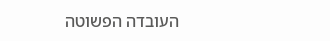העובדה הפשוטה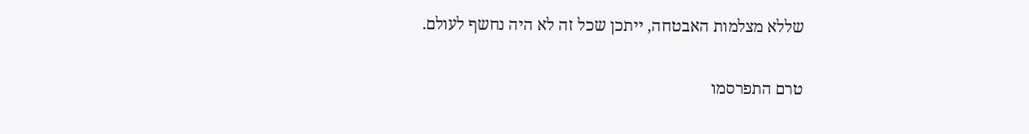שללא מצלמות האבטחה, ייתכן שכל זה לא היה נחשף לעולם.

טרם התפרסמו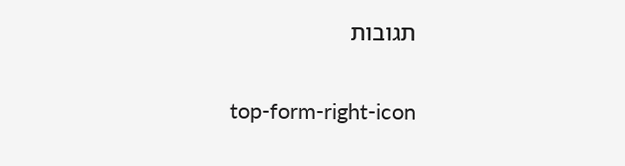תגובות

top-form-right-icon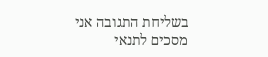בשליחת התגובה אני מסכים לתנאי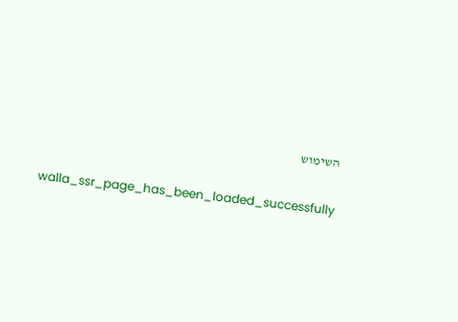השימוש

    walla_ssr_page_has_been_loaded_successfully